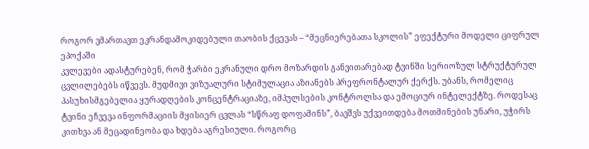როგორ ვმართავთ ეკრანდამოკიდებული თაობის ქცევას – “მეცნიერებათა სკოლის” ეფექტური მოდელი ციფრულ ეპოქაში
კვლევები ადასტურებენ, რომ ჭარბი ეკრანული დრო მოზარდის განვითარებად ტვინში სერიოზულ სტრუქტურულ ცვლილებებს იწვევს. მუდმივი ვიზუალური სტიმულაცია აზიანებს პრეფრონტალურ ქერქს. უბანს, რომელიც პასუხისმგებელია ყურადღების კონცენტრაციაზე, იმპულსების კონტროლსა და ემოციურ ინტელექტზე. როდესაც ტვინი ეჩვევა ინფორმაციის მყისიერ ცვლას “სწრაფ დოფამინს”, ბავშვს უქვეითდება მოთმინების უნარი, უჭირს კითხვა ან მეცადინეობა და ხდება აგრესიული. როგორც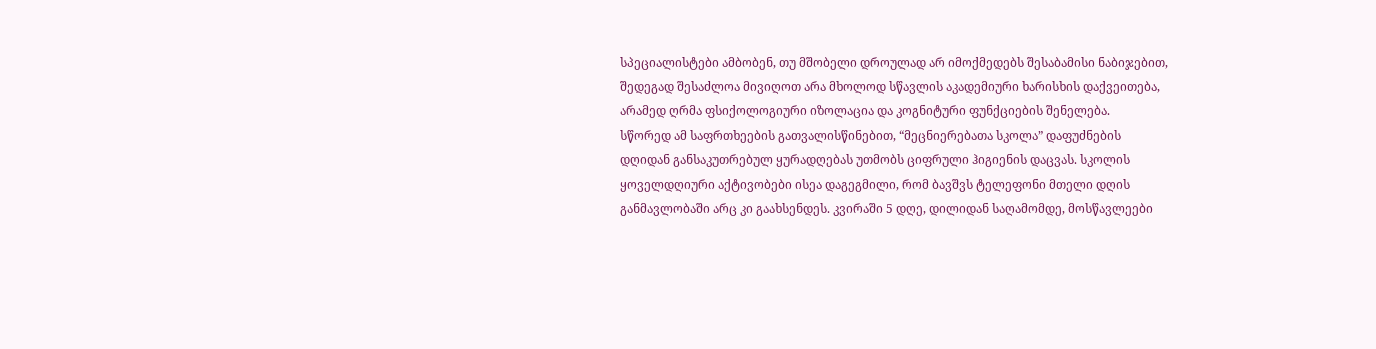სპეციალისტები ამბობენ, თუ მშობელი დროულად არ იმოქმედებს შესაბამისი ნაბიჯებით, შედეგად შესაძლოა მივიღოთ არა მხოლოდ სწავლის აკადემიური ხარისხის დაქვეითება, არამედ ღრმა ფსიქოლოგიური იზოლაცია და კოგნიტური ფუნქციების შენელება.
სწორედ ამ საფრთხეების გათვალისწინებით, “მეცნიერებათა სკოლა” დაფუძნების დღიდან განსაკუთრებულ ყურადღებას უთმობს ციფრული ჰიგიენის დაცვას. სკოლის ყოველდღიური აქტივობები ისეა დაგეგმილი, რომ ბავშვს ტელეფონი მთელი დღის განმავლობაში არც კი გაახსენდეს. კვირაში 5 დღე, დილიდან საღამომდე, მოსწავლეები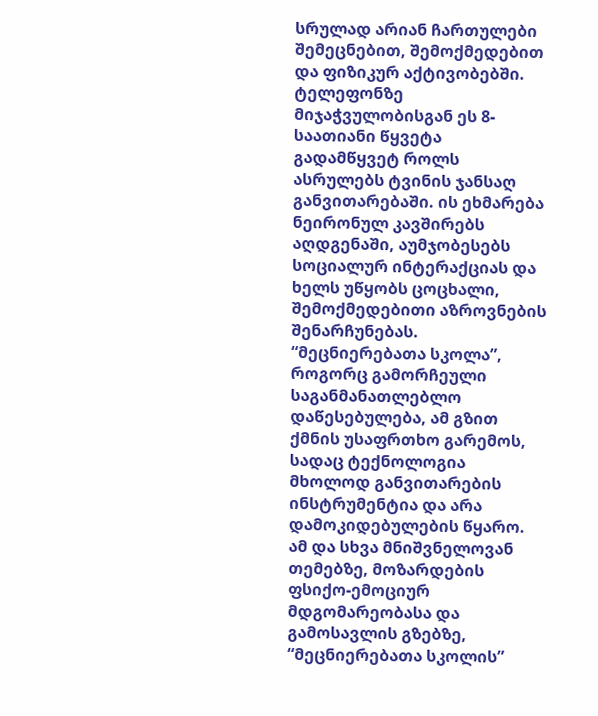სრულად არიან ჩართულები შემეცნებით, შემოქმედებით და ფიზიკურ აქტივობებში. ტელეფონზე მიჯაჭვულობისგან ეს 8-საათიანი წყვეტა გადამწყვეტ როლს ასრულებს ტვინის ჯანსაღ განვითარებაში. ის ეხმარება ნეირონულ კავშირებს აღდგენაში, აუმჯობესებს სოციალურ ინტერაქციას და ხელს უწყობს ცოცხალი, შემოქმედებითი აზროვნების შენარჩუნებას. “მეცნიერებათა სკოლა”, როგორც გამორჩეული საგანმანათლებლო დაწესებულება, ამ გზით ქმნის უსაფრთხო გარემოს, სადაც ტექნოლოგია მხოლოდ განვითარების ინსტრუმენტია და არა დამოკიდებულების წყარო.
ამ და სხვა მნიშვნელოვან თემებზე, მოზარდების ფსიქო-ემოციურ მდგომარეობასა და გამოსავლის გზებზე, “მეცნიერებათა სკოლის”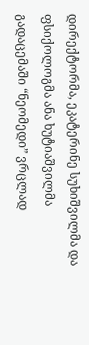დირექტორმა, ეკატერინე სუხიშვილმა და ფსიქოლოგმა ანა ხუტიაშვილმა გადაცემაში “ნეომედი” ვრცლად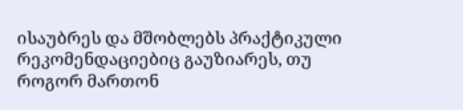ისაუბრეს და მშობლებს პრაქტიკული რეკომენდაციებიც გაუზიარეს, თუ როგორ მართონ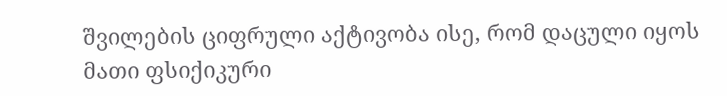შვილების ციფრული აქტივობა ისე, რომ დაცული იყოს მათი ფსიქიკური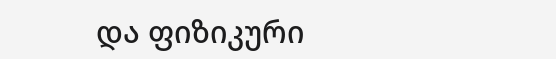და ფიზიკური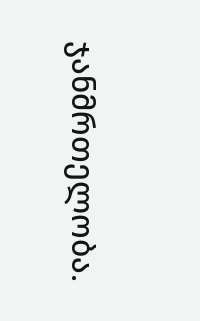ჯანმრთელობა.